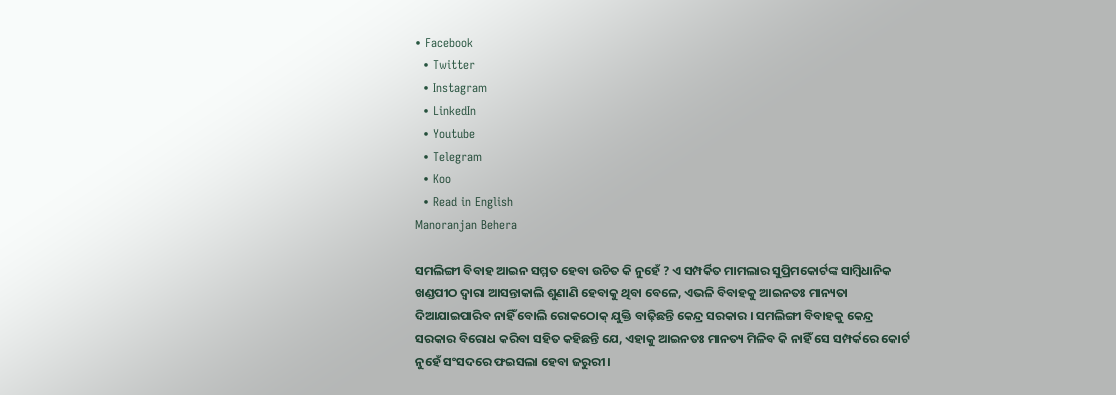• Facebook
  • Twitter
  • Instagram
  • LinkedIn
  • Youtube
  • Telegram
  • Koo
  • Read in English
Manoranjan Behera

ସମଲିଙ୍ଗୀ ବିବାହ ଆଇନ ସମ୍ମତ ହେବା ଉଚିତ କି ନୁହେଁ ? ଏ ସମ୍ପର୍କିତ ମାମଲାର ସୁପ୍ରିମକୋର୍ଟଙ୍କ ସାମ୍ବିଧାନିକ ଖଣ୍ଡପୀଠ ଦ୍ବାରା ଆସନ୍ତାକାଲି ଶୁଣାଣି ହେବାକୁ ଥିବା ବେଳେ, ଏଭଳି ବିବାହକୁ ଆଇନତଃ ମାନ୍ୟତା ଦିଆଯାଇପାରିବ ନାହିଁ ବୋଲି ରୋକଠୋକ୍ ଯୁକ୍ତି ବାଢ଼ିଛନ୍ତି କେନ୍ଦ୍ର ସରକାର । ସମଲିଙ୍ଗୀ ବିବାହକୁ କେନ୍ଦ୍ର ସରକାର ବିରୋଧ କରିବା ସହିତ କହିଛନ୍ତି ଯେ, ଏହାକୁ ଆଇନତଃ ମାନତ୍ୟ ମିଳିବ କି ନାହିଁ ସେ ସମ୍ପର୍କରେ କୋର୍ଟ ନୁହେଁ ସଂସଦରେ ଫଇସଲା ହେବା ଜରୁରୀ।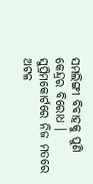ସମଲିଙ୍ଗୀ ବିବାହକୁ ପୁଣି କେନ୍ଦ୍ରର ବିରୋଧ । ସୁପ୍ରିମକୋର୍ଟରେ ନିଜ ମତରେ ଅଟଳ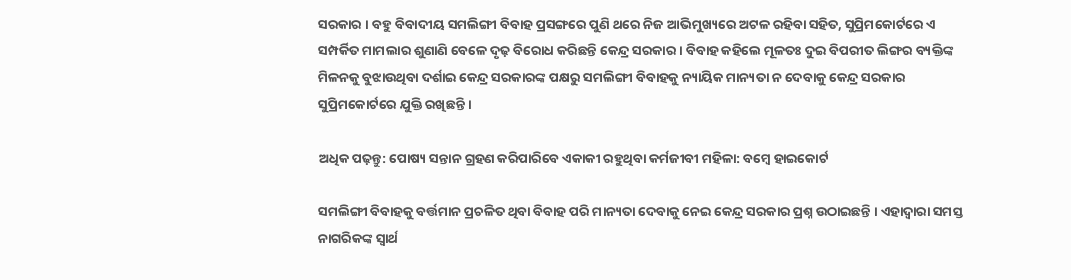ସରକାର । ବହୁ ବିବାଦୀୟ ସମଲିଙ୍ଗୀ ବିବାହ ପ୍ରସଙ୍ଗରେ ପୁଣି ଥରେ ନିଜ ଆଭିମୁଖ୍ୟରେ ଅଟଳ ରହିବା ସହିତ, ସୁପ୍ରିମକୋର୍ଟରେ ଏ ସମ୍ପର୍କିତ ମାମଲାର ଶୁଣାଣି ବେଳେ ଦୃଢ଼ ବିରୋଧ କରିଛନ୍ତି କେନ୍ଦ୍ର ସରକାର । ବିବାହ କହିଲେ ମୂଳତଃ ଦୁଇ ବିପରୀତ ଲିଙ୍ଗର ବ୍ୟକ୍ତିଙ୍କ ମିଳନକୁ ବୁଝାଉଥିବା ଦର୍ଶାଇ କେନ୍ଦ୍ର ସରକାରଙ୍କ ପକ୍ଷରୁ ସମଲିଙ୍ଗୀ ବିବାହକୁ ନ୍ୟାୟିକ ମାନ୍ୟତା ନ ଦେବାକୁ କେନ୍ଦ୍ର ସରକାର ସୁପ୍ରିମକୋର୍ଟରେ ଯୁକ୍ତି ରଖିଛନ୍ତି ।

ଅଧିକ ପଢ଼ନ୍ତୁ: ପୋଷ୍ୟ ସନ୍ତାନ ଗ୍ରହଣ କରିପାରିବେ ଏକାକୀ ରହୁଥିବା କର୍ମଜୀବୀ ମହିଳା: ବମ୍ବେ ହାଇକୋର୍ଟ

ସମଲିଙ୍ଗୀ ବିବାହକୁ ବର୍ତ୍ତମାନ ପ୍ରଚଳିତ ଥିବା ବିବାହ ପରି ମାନ୍ୟତା ଦେବାକୁ ନେଇ କେନ୍ଦ୍ର ସରକାର ପ୍ରଶ୍ନ ଉଠାଇଛନ୍ତି । ଏହାଦ୍ବାରା ସମସ୍ତ ନାଗରିକଙ୍କ ସ୍ବାର୍ଥ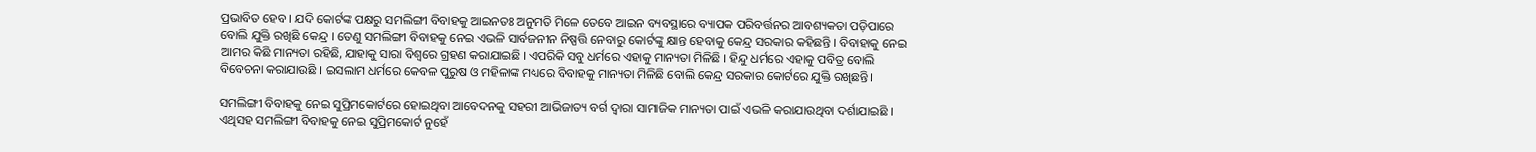ପ୍ରଭାବିତ ହେବ । ଯଦି କୋର୍ଟଙ୍କ ପକ୍ଷରୁ ସମଲିଙ୍ଗୀ ବିବାହକୁ ଆଇନତଃ ଅନୁମତି ମିଳେ ତେବେ ଆଇନ ବ୍ୟବସ୍ଥାରେ ବ୍ୟାପକ ପରିବର୍ତ୍ତନର ଆବଶ୍ୟକତା ପଡ଼ିପାରେ ବୋଲି ଯୁକ୍ତି ରଖିଛି କେନ୍ଦ୍ର । ତେଣୁ ସମଲିଙ୍ଗୀ ବିବାହକୁ ନେଇ ଏଭଳି ସାର୍ବଜନୀନ ନିଷ୍ପତ୍ତି ନେବାରୁ କୋର୍ଟଙ୍କୁ କ୍ଷାନ୍ତ ହେବାକୁ କେନ୍ଦ୍ର ସରକାର କହିଛନ୍ତି । ବିବାହାକୁ ନେଇ ଆମର କିଛି ମାନ୍ୟତା ରହିଛି, ଯାହାକୁ ସାରା ବିଶ୍ବରେ ଗ୍ରହଣ କରାଯାଇଛି । ଏପରିକି ସବୁ ଧର୍ମରେ ଏହାକୁ ମାନ୍ୟତା ମିଳିଛି । ହିନ୍ଦୁ ଧର୍ମରେ ଏହାକୁ ପବିତ୍ର ବୋଲି ବିବେଚନା କରାଯାଉଛି । ଇସଲାମ ଧର୍ମରେ କେବଳ ପୁରୁଷ ଓ ମହିଳାଙ୍କ ମଧ୍ୟରେ ବିବାହକୁ ମାନ୍ୟତା ମିଳିଛି ବୋଲି କେନ୍ଦ୍ର ସରକାର କୋର୍ଟରେ ଯୁକ୍ତି ରଖିଛନ୍ତି।

ସମଲିଙ୍ଗୀ ବିବାହକୁ ନେଇ ସୁପ୍ରିମକୋର୍ଟରେ ହୋଇଥିବା ଆବେଦନକୁ ସହରୀ ଆଭିଜାତ୍ୟ ବର୍ଗ ଦ୍ୱାରା ସାମାଜିକ ମାନ୍ୟତା ପାଇଁ ଏଭଳି କରାଯାଉଥିବା ଦର୍ଶାଯାଇଛି । ଏଥିସହ ସମଲିଙ୍ଗୀ ବିବାହକୁ ନେଇ ସୁପ୍ରିମକୋର୍ଟ ନୁହେଁ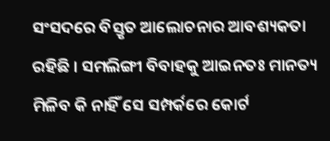ସଂସଦରେ ବିସ୍ତୃତ ଆଲୋଚନାର ଆବଶ୍ୟକତା ରହିଛି । ସମଲିଙ୍ଗୀ ବିବାହକୁ ଆଇନତଃ ମାନତ୍ୟ ମିଳିବ କି ନାହିଁ ସେ ସମ୍ପର୍କରେ କୋର୍ଟ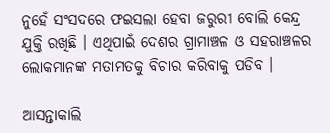ନୁହେଁ ସଂସଦରେ ଫଇସଲା ହେବା ଜରୁରୀ ବୋଲି କେନ୍ଦ୍ର ଯୁକ୍ତି ରଖିଛି । ଏଥିପାଇଁ ଦେଶର ଗ୍ରାମାଞ୍ଚଳ ଓ ସହରାଞ୍ଚଳର ଲୋକମାନଙ୍କ ମତାମତକୁ ବିଚାର କରିବାକୁ ପଡିବ ।

ଆସନ୍ତାକାଲି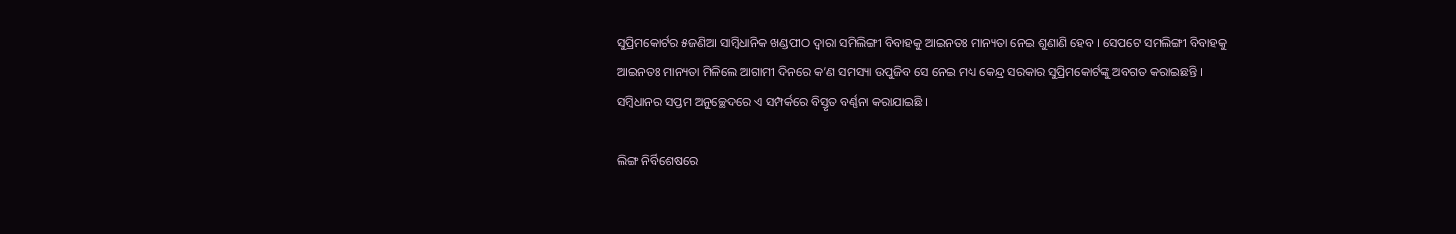ସୁପ୍ରିମକୋର୍ଟର ୫ଜଣିଆ ସାମ୍ବିଧାନିକ ଖଣ୍ଡପୀଠ ଦ୍ବାରା ସମିଲିଙ୍ଗୀ ବିବାହକୁ ଆଇନତଃ ମାନ୍ୟତା ନେଇ ଶୁଣାଣି ହେବ । ସେପଟେ ସମଲିଙ୍ଗୀ ବିବାହକୁ ଆଇନତଃ ମାନ୍ୟତା ମିଳିଲେ ଆଗାମୀ ଦିନରେ କ’ଣ ସମସ୍ୟା ଉପୁଜିବ ସେ ନେଇ ମଧ୍ୟ କେନ୍ଦ୍ର ସରକାର ସୁପ୍ରିମକୋର୍ଟଙ୍କୁ ଅବଗତ କରାଇଛନ୍ତି । ସମ୍ବିଧାନର ସପ୍ତମ ଅନୁଚ୍ଛେଦରେ ଏ ସମ୍ପର୍କରେ ବିସ୍ତୃତ ବର୍ଣ୍ଣନା କରାଯାଇଛି ।

ଲିଙ୍ଗ ନିର୍ବିଶେଷରେ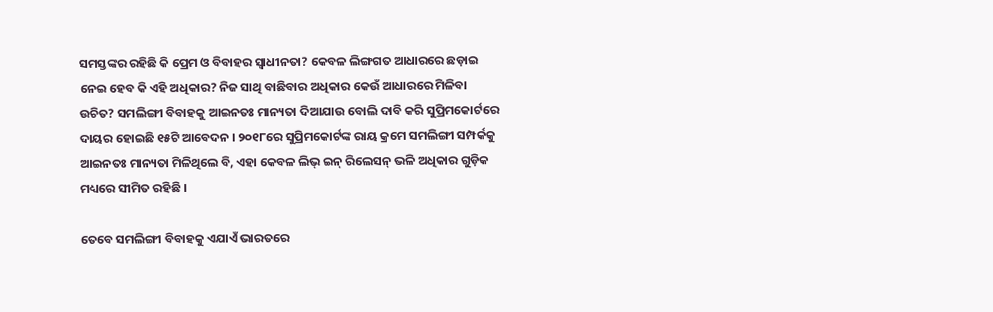ସମସ୍ତଙ୍କର ରହିଛି କି ପ୍ରେମ ଓ ବିବାହର ସ୍ବାଧୀନତା? କେବଳ ଲିଙ୍ଗଗତ ଆଧାରରେ ଛଡ଼ାଇ ନେଇ ହେବ କି ଏହି ଅଧିକାର? ନିଜ ସାଥି ବାଛିବାର ଅଧିକାର କେଉଁ ଆଧାରରେ ମିଳିବା ଉଚିତ? ସମଲିଙ୍ଗୀ ବିବାହକୁ ଆଇନତଃ ମାନ୍ୟତା ଦିଆଯାଉ ବୋଲି ଦାବି କରି ସୁପ୍ରିମକୋର୍ଟରେ ଦାୟର ହୋଇଛି ୧୫ଟି ଆବେଦନ । ୨୦୧୮ରେ ସୁପ୍ରିମକୋର୍ଟଙ୍କ ରାୟ କ୍ରମେ ସମଲିଙ୍ଗୀ ସମ୍ପର୍କକୁ ଆଇନତଃ ମାନ୍ୟତା ମିଳିଥିଲେ ବି, ଏହା କେବଳ ଲିଭ୍ ଇନ୍ ରିଲେସନ୍ ଭଳି ଅଧିକାର ଗୁଡ଼ିକ ମଧ୍ୟରେ ସୀମିତ ରହିଛି ।

ତେବେ ସମଲିଙ୍ଗୀ ବିବାହକୁ ଏଯାଏଁ ଭାରତରେ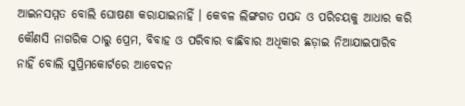ଆଇନସମ୍ମତ ବୋଲି ଘୋଷଣା କରାଯାଇନାହିଁ । କେବଳ ଲିଙ୍ଗଗତ ପସନ୍ଦ ଓ ପରିଚୟକୁ ଆଧାର କରି କୌଣସି ନାଗରିକ ଠାରୁ ପ୍ରେମ, ବିବାହ ଓ ପରିବାର ବାଛିବାର ଅଧିକାର ଛଡ଼ାଇ ନିଆଯାଇପାରିବ ନାହିଁ ବୋଲି ସୁପ୍ରିମକୋର୍ଟରେ ଆବେଦନ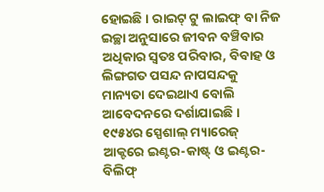ହୋଇଛି । ରାଇଟ୍ ଟୁ ଲାଇଫ୍ ବା ନିଜ ଇଚ୍ଛା ଅନୁସାରେ ଜୀବନ ବଞ୍ଚିବାର ଅଧିକାର ସ୍ବତଃ ପରିବାର, ବିବାହ ଓ ଲିଙ୍ଗଗତ ପସନ୍ଦ ନାପସନ୍ଦକୁ ମାନ୍ୟତା ଦେଇଥାଏ ବୋଲି ଆବେଦନରେ ଦର୍ଶାଯାଇଛି । ୧୯୫୪ର ସ୍ପେଶାଲ୍ ମ୍ୟାରେଜ୍ ଆକ୍ଟରେ ଇଣ୍ଟର-କାଷ୍ଟ୍ ଓ ଇଣ୍ଟର-ବିଲିଫ୍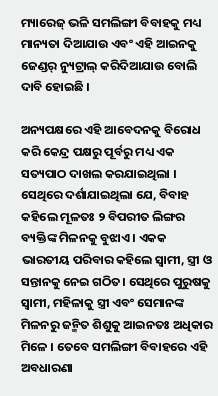ମ୍ୟାରେଜ୍ ଭଳି ସମଲିଙ୍ଗୀ ବିବାହକୁ ମଧ୍ୟ ମାନ୍ୟତା ଦିଆଯାଉ ଏବଂ ଏହି ଆଇନକୁ ଜେଣ୍ଡର୍ ନ୍ୟୁଟ୍ରାଲ୍ କରିଦିଆଯାଉ ବୋଲି ଦାବି ହୋଇଛି ।

ଅନ୍ୟପକ୍ଷରେ ଏହି ଆବେଦନକୁ ବିରୋଧ କରି କେନ୍ଦ୍ର ପକ୍ଷରୁ ପୂର୍ବରୁ ମଧ୍ୟ ଏକ ସତ୍ୟପାଠ ଦାଖଲ କରଯାଇଥିଲା । ସେଥିରେ ଦର୍ଶାଯାଇଥିଲା ଯେ, ବିବାହ କହିଲେ ମୂଳତଃ ୨ ବିପରୀତ ଲିଙ୍ଗର ବ୍ୟକ୍ତିଙ୍କ ମିଳନକୁ ବୁଝାଏ । ଏକକ ଭାରତୀୟ ପରିବାର କହିଲେ ସ୍ବାମୀ, ସ୍ତ୍ରୀ ଓ ସନ୍ତାନକୁ ନେଇ ଗଠିତ। ସେଥିରେ ପୁରୁଷକୁ ସ୍ବାମୀ, ମହିଳାକୁ ସ୍ତ୍ରୀ ଏବଂ ସେମାନଙ୍କ ମିଳନରୁ ଜନ୍ମିତ ଶିଶୁକୁ ଆଇନତଃ ଅଧିକାର ମିଳେ । ତେବେ ସମଲିଙ୍ଗୀ ବିବାହରେ ଏହି ଅବଧାରଣା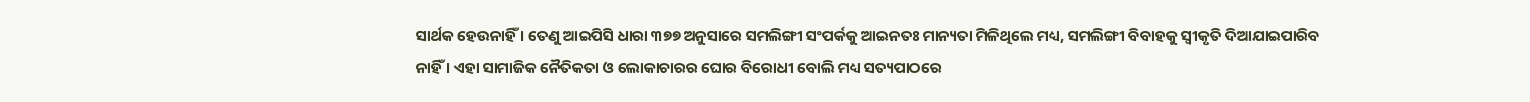ସାର୍ଥକ ହେଉନାହିଁ । ତେଣୁ ଆଇପିସି ଧାରା ୩୭୭ ଅନୁସାରେ ସମଲିଙ୍ଗୀ ସଂପର୍କକୁ ଆଇନତଃ ମାନ୍ୟତା ମିଳିଥିଲେ ମଧ୍ୟ, ସମଲିଙ୍ଗୀ ବିବାହକୁ ସ୍ବୀକୃତି ଦିଆଯାଇପାରିବ ନାହିଁ । ଏହା ସାମାଜିକ ନୈତିକତା ଓ ଲୋକାଚାରର ଘୋର ବିରୋଧୀ ବୋଲି ମଧ୍ୟ ସତ୍ୟପାଠରେ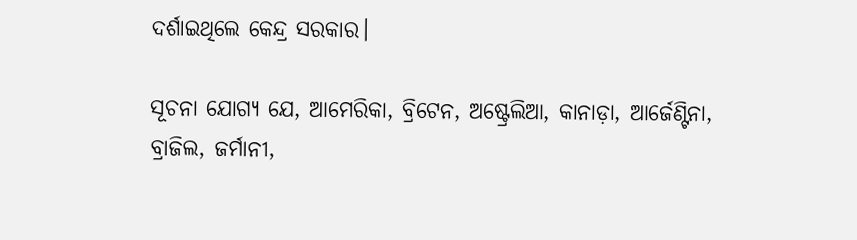ଦର୍ଶାଇଥିଲେ କେନ୍ଦ୍ର ସରକାର।

ସୂଚନା ଯୋଗ୍ୟ ଯେ, ଆମେରିକା, ବ୍ରିଟେନ, ଅଷ୍ଟ୍ରେଲିଆ, କାନାଡ଼ା, ଆର୍ଜେଣ୍ଟିନା, ବ୍ରାଜିଲ, ଜର୍ମାନୀ,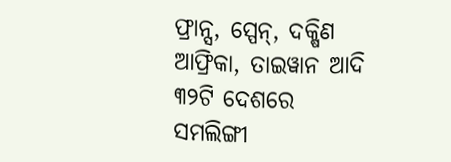ଫ୍ରାନ୍ସ, ସ୍ପେନ୍, ଦକ୍ଷିଣ ଆଫ୍ରିକା, ତାଇୱାନ ଆଦି ୩୨ଟି ଦେଶରେ ସମଲିଙ୍ଗୀ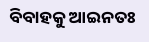ବିବାହକୁ ଆଇନତଃ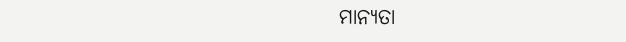ମାନ୍ୟତା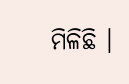ମିଳିଛି ।